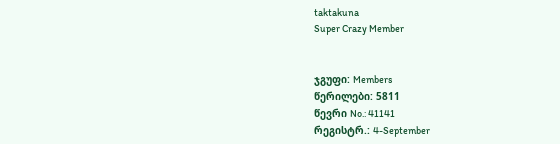taktakuna
Super Crazy Member


ჯგუფი: Members
წერილები: 5811
წევრი No.: 41141
რეგისტრ.: 4-September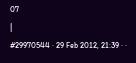07
|
#29970544 · 29 Feb 2012, 21:39 · ·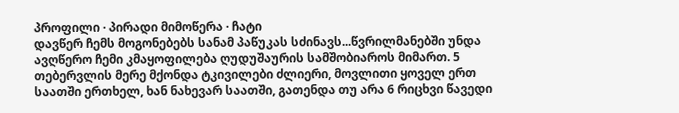პროფილი · პირადი მიმოწერა · ჩატი
დავწერ ჩემს მოგონებებს სანამ პაწუკას სძინავს...წვრილმანებში უნდა ავღწერო ჩემი კმაყოფილება ღუდუშაურის სამშობიაროს მიმართ. 5 თებერვლის მერე მქონდა ტკივილები ძლიერი, მოვლითი ყოველ ერთ საათში ერთხელ, ხან ნახევარ საათში, გათენდა თუ არა 6 რიცხვი წავედი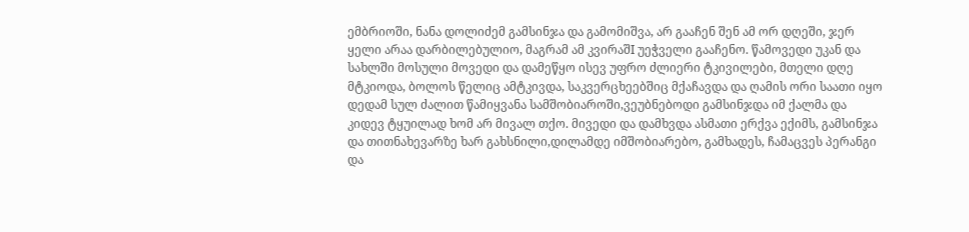ემბრიოში, ნანა დოლიძემ გამსინჯა და გამომიშვა, არ გააჩენ შენ ამ ორ დღეში, ჯერ ყელი არაა დარბილებულიო, მაგრამ ამ კვირაშI უეჭველი გააჩენო. წამოვედი უკან და სახლში მოსული მოვედი და დამეწყო ისევ უფრო ძლიერი ტკივილები, მთელი დღე მტკიოდა, ბოლოს წელიც ამტკივდა, საკვერცხეებშიც მქაჩავდა და ღამის ორი საათი იყო დედამ სულ ძალით წამიყვანა სამშობიაროში,ვეუბნებოდი გამსინჯდა იმ ქალმა და კიდევ ტყუილად ხომ არ მივალ თქო. მივედი და დამხვდა ასმათი ერქვა ექიმს, გამსინჯა და თითნახევარზე ხარ გახსნილი,დილამდე იმშობიარებო, გამხადეს, ჩამაცვეს პერანგი და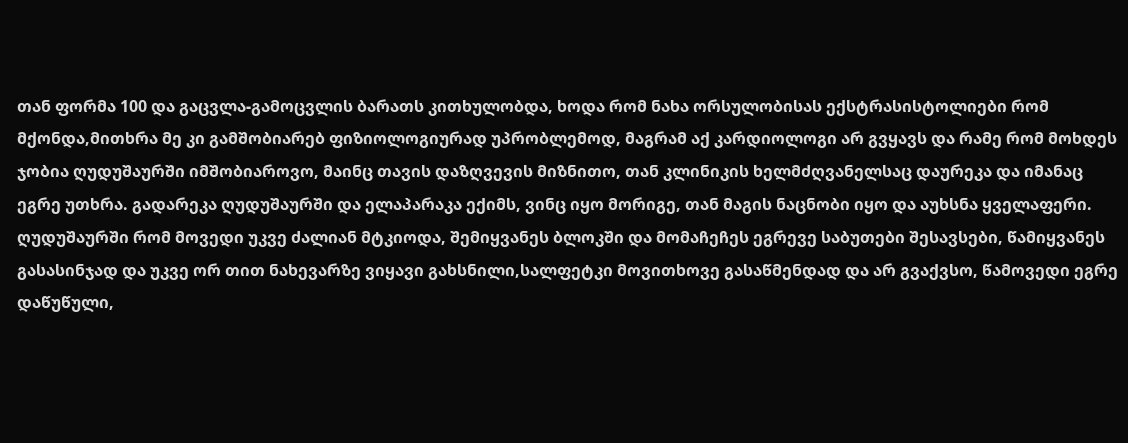თან ფორმა 100 და გაცვლა-გამოცვლის ბარათს კითხულობდა, ხოდა რომ ნახა ორსულობისას ექსტრასისტოლიები რომ მქონდა,მითხრა მე კი გამშობიარებ ფიზიოლოგიურად უპრობლემოდ, მაგრამ აქ კარდიოლოგი არ გვყავს და რამე რომ მოხდეს ჯობია ღუდუშაურში იმშობიაროვო, მაინც თავის დაზღვევის მიზნითო, თან კლინიკის ხელმძღვანელსაც დაურეკა და იმანაც ეგრე უთხრა. გადარეკა ღუდუშაურში და ელაპარაკა ექიმს, ვინც იყო მორიგე, თან მაგის ნაცნობი იყო და აუხსნა ყველაფერი. ღუდუშაურში რომ მოვედი უკვე ძალიან მტკიოდა, შემიყვანეს ბლოკში და მომაჩეჩეს ეგრევე საბუთები შესავსები, წამიყვანეს გასასინჯად და უკვე ორ თით ნახევარზე ვიყავი გახსნილი,სალფეტკი მოვითხოვე გასაწმენდად და არ გვაქვსო, წამოვედი ეგრე დაწუწული,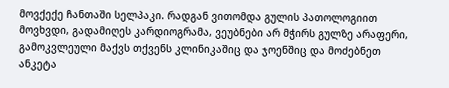მოვქექე ჩანთაში სელპაკი. რადგან ვითომდა გულის პათოლოგიით მოვხვდი, გადამიღეს კარდიოგრამა, ვეუბნები არ მჭირს გულზე არაფერი, გამოკვლეული მაქვს თქვენს კლინიკაშიც და ჯოენშიც და მოძებნეთ ანკეტა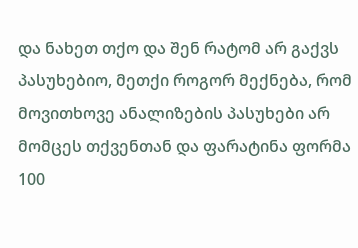და ნახეთ თქო და შენ რატომ არ გაქვს პასუხებიო, მეთქი როგორ მექნება, რომ მოვითხოვე ანალიზების პასუხები არ მომცეს თქვენთან და ფარატინა ფორმა 100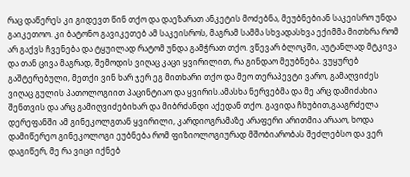რაც დაწერეს კი გიდევთ წინ თქო და დაეზარათ ანკეტის მოძებნა, მეუბნებიან საკეისრო უნდა გაიკეთოო. კი ბატონო გავიკეთებ ამ საკეისროს, მაგრამ სამმა სხვადასხვა ექიმმა მითხრა რომ არ გაქვს ჩვენება და ტყუილად რატომ უნდა გამჭრათ თქო. ვწევარ ბლოკში, აუტანლად მტკივა და თან ცივა მაგრად, შემოდის ვიღაც კაცი ყვირილით, რა გინდაო მეუბნება. ვუყურებ გაშტერებული, მეთქი ვინ ხარ ჯერ ეგ მითხარი თქო და მეო თერაპევტი ვარო, გამაღვიძეს ვიღაც გულის პათოლოგიით პაცინტიაო და ყვირის.ამასხა ნერვებმა და მე არც დამიძახია შენთვის და არც გამიღვიძებიხარ და მიბრძანდი აქედან თქო. გავიდა ჩხუბით,გააგრძელა დერეფანში ამ გინეკოლგთან ყვირილი, კარდიოგრამაზე არაფერი არითმია არააო, ხოდა დამიწერეო გინეკოლოგი ეუბნება რომ ფიზიოლოგიურად მშობიარობას შეძლებსო და ვერ დაგიწერ, მე რა ვიცი იქნებ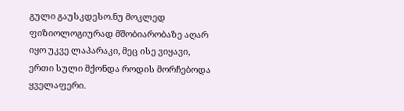გული გაუსკდესო.ნუ მოკლედ ფიზიოლოგიურად მშობიარობაზე აღარ იყო უკვე ლაპარაკი, მეც ისე ვიყავი, ერთი სული მქონდა როდის მორჩებოდა ყველაფერი.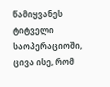წამიყვანეს ტიტველი საოპერაციოში, ცივა ისე, რომ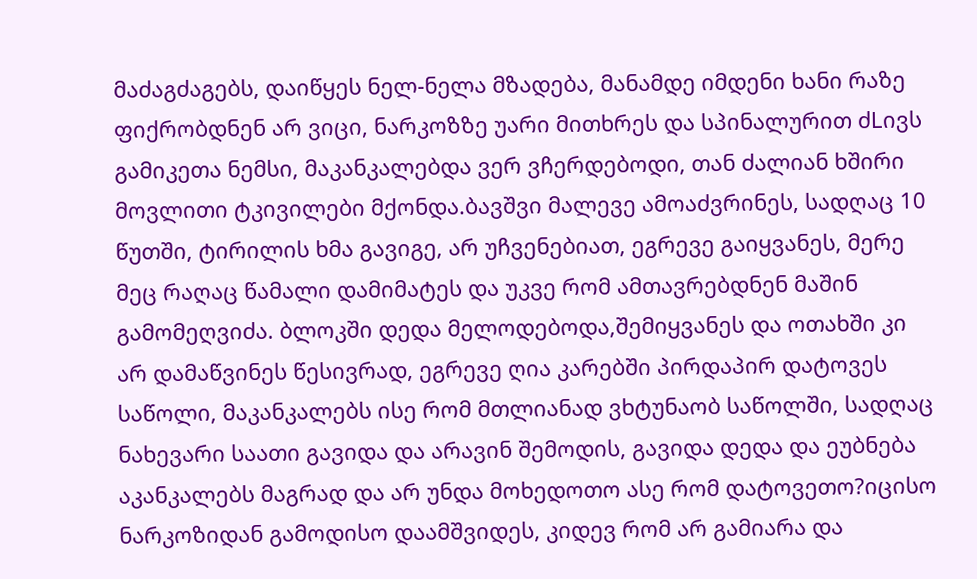მაძაგძაგებს, დაიწყეს ნელ-ნელა მზადება, მანამდე იმდენი ხანი რაზე ფიქრობდნენ არ ვიცი, ნარკოზზე უარი მითხრეს და სპინალურით ძLივს გამიკეთა ნემსი, მაკანკალებდა ვერ ვჩერდებოდი, თან ძალიან ხშირი მოვლითი ტკივილები მქონდა.ბავშვი მალევე ამოაძვრინეს, სადღაც 10 წუთში, ტირილის ხმა გავიგე, არ უჩვენებიათ, ეგრევე გაიყვანეს, მერე მეც რაღაც წამალი დამიმატეს და უკვე რომ ამთავრებდნენ მაშინ გამომეღვიძა. ბლოკში დედა მელოდებოდა,შემიყვანეს და ოთახში კი არ დამაწვინეს წესივრად, ეგრევე ღია კარებში პირდაპირ დატოვეს საწოლი, მაკანკალებს ისე რომ მთლიანად ვხტუნაობ საწოლში, სადღაც ნახევარი საათი გავიდა და არავინ შემოდის, გავიდა დედა და ეუბნება აკანკალებს მაგრად და არ უნდა მოხედოთო ასე რომ დატოვეთო?იცისო ნარკოზიდან გამოდისო დაამშვიდეს, კიდევ რომ არ გამიარა და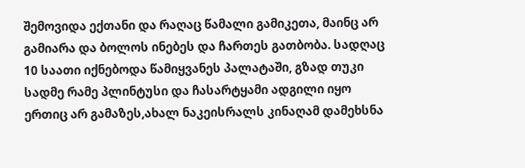შემოვიდა ექთანი და რაღაც წამალი გამიკეთა, მაინც არ გამიარა და ბოლოს ინებეს და ჩართეს გათბობა. სადღაც 10 საათი იქნებოდა წამიყვანეს პალატაში, გზად თუკი სადმე რამე პლინტუსი და ჩასარტყამი ადგილი იყო ერთიც არ გამაზეს,ახალ ნაკეისრალს კინაღამ დამეხსნა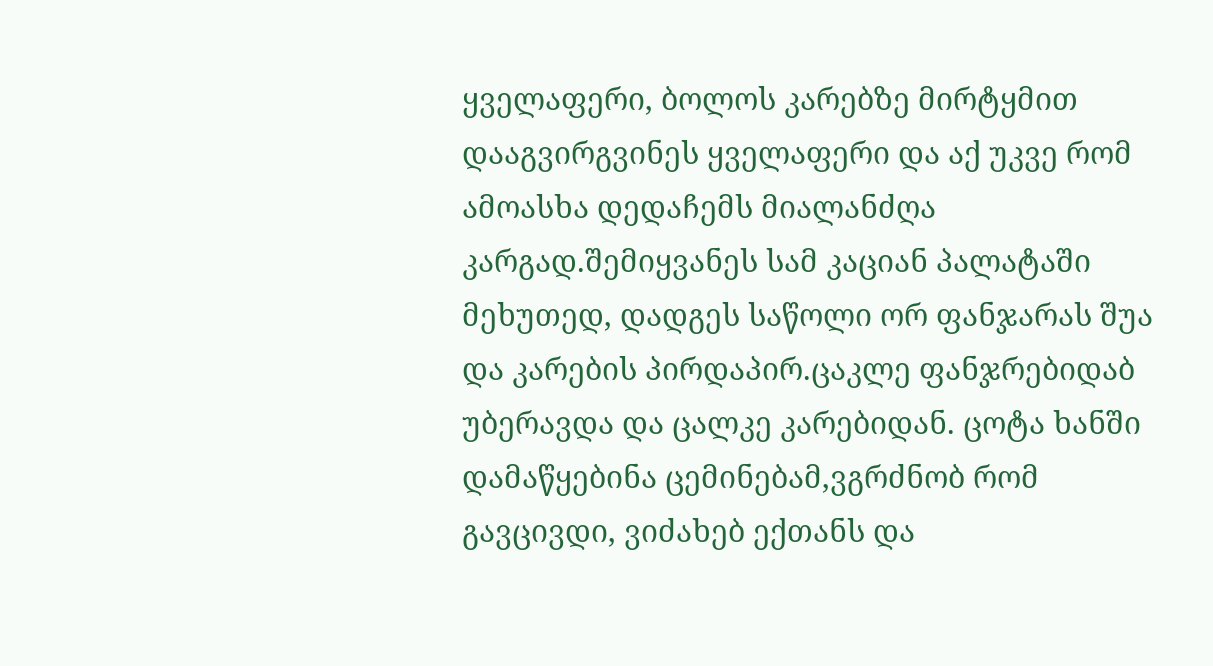ყველაფერი, ბოლოს კარებზე მირტყმით დააგვირგვინეს ყველაფერი და აქ უკვე რომ ამოასხა დედაჩემს მიალანძღა კარგად.შემიყვანეს სამ კაციან პალატაში მეხუთედ, დადგეს საწოლი ორ ფანჯარას შუა და კარების პირდაპირ.ცაკლე ფანჯრებიდაბ უბერავდა და ცალკე კარებიდან. ცოტა ხანში დამაწყებინა ცემინებამ,ვგრძნობ რომ გავცივდი, ვიძახებ ექთანს და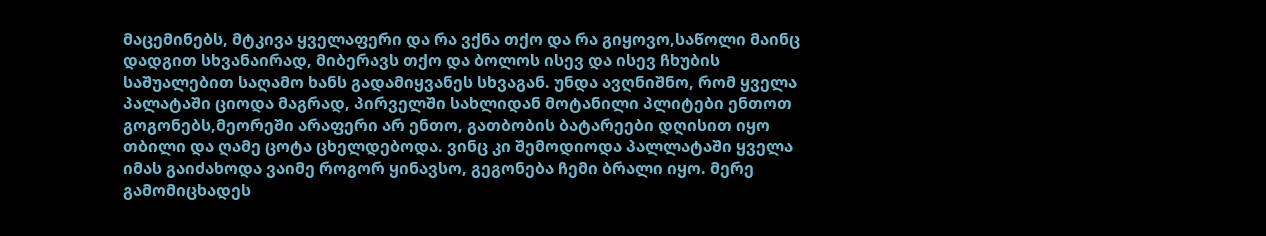მაცემინებს, მტკივა ყველაფერი და რა ვქნა თქო და რა გიყოვო,საწოლი მაინც დადგით სხვანაირად, მიბერავს თქო და ბოლოს ისევ და ისევ ჩხუბის საშუალებით საღამო ხანს გადამიყვანეს სხვაგან. უნდა ავღნიშნო, რომ ყველა პალატაში ციოდა მაგრად, პირველში სახლიდან მოტანილი პლიტები ენთოთ გოგონებს,მეორეში არაფერი არ ენთო, გათბობის ბატარეები დღისით იყო თბილი და ღამე ცოტა ცხელდებოდა. ვინც კი შემოდიოდა პალლატაში ყველა იმას გაიძახოდა ვაიმე როგორ ყინავსო, გეგონება ჩემი ბრალი იყო. მერე გამომიცხადეს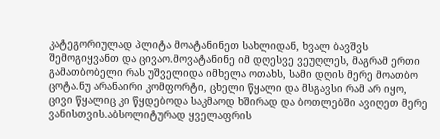კატეგორიულად პლიტა მოატანინეთ სახლიდან, ხვალ ბავშვს შემოგიყვანთ და ცივაო.მოვატანინე იმ დღესვე ვეუღლეს, მაგრამ ერთი გამათბობელი რას უშველიდა იმხელა ოთახს, სამი დღის მერე მოათბო ცოტა.ნუ არანაირი კომფორტი, ცხელი წყალი და მსგავსი რამ არ იყო, ცივი წყალიც კი წყდებოდა საკმაოდ ხშირად და ბოთლებში ავიღეთ მერე ვანისთვის.აბსოლიტურად ყველაფრის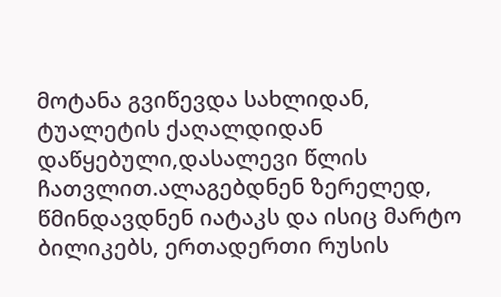მოტანა გვიწევდა სახლიდან, ტუალეტის ქაღალდიდან დაწყებული,დასალევი წლის ჩათვლით.ალაგებდნენ ზერელედ, წმინდავდნენ იატაკს და ისიც მარტო ბილიკებს, ერთადერთი რუსის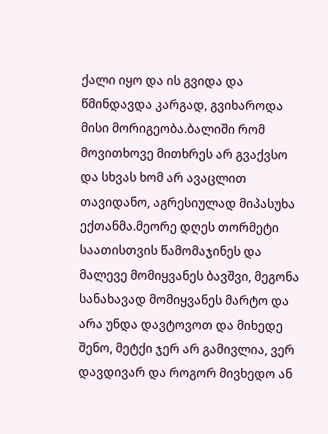ქალი იყო და ის გვიდა და წმინდავდა კარგად, გვიხაროდა მისი მორიგეობა.ბალიში რომ მოვითხოვე მითხრეს არ გვაქვსო და სხვას ხომ არ ავაცლით თავიდანო, აგრესიულად მიპასუხა ექთანმა.მეორე დღეს თორმეტი საათისთვის წამომაჯინეს და მალევე მომიყვანეს ბავშვი, მეგონა სანახავად მომიყვანეს მარტო და არა უნდა დავტოვოთ და მიხედე შენო, მეტქი ჯერ არ გამივლია, ვერ დავდივარ და როგორ მივხედო ან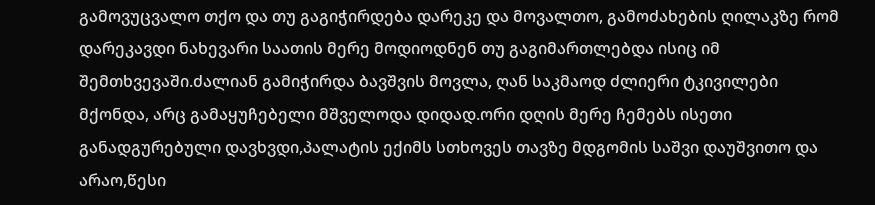გამოვუცვალო თქო და თუ გაგიჭირდება დარეკე და მოვალთო, გამოძახების ღილაკზე რომ დარეკავდი ნახევარი საათის მერე მოდიოდნენ თუ გაგიმართლებდა ისიც იმ შემთხვევაში.ძალიან გამიჭირდა ბავშვის მოვლა, ღან საკმაოდ ძლიერი ტკივილები მქონდა, არც გამაყუჩებელი მშველოდა დიდად.ორი დღის მერე ჩემებს ისეთი განადგურებული დავხვდი,პალატის ექიმს სთხოვეს თავზე მდგომის საშვი დაუშვითო და არაო,წესი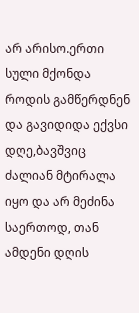არ არისო.ერთი სული მქონდა როდის გამწერდნენ და გავიდიდა ექვსი დღე,ბავშვიც ძალიან მტირალა იყო და არ მეძინა საერთოდ, თან ამდენი დღის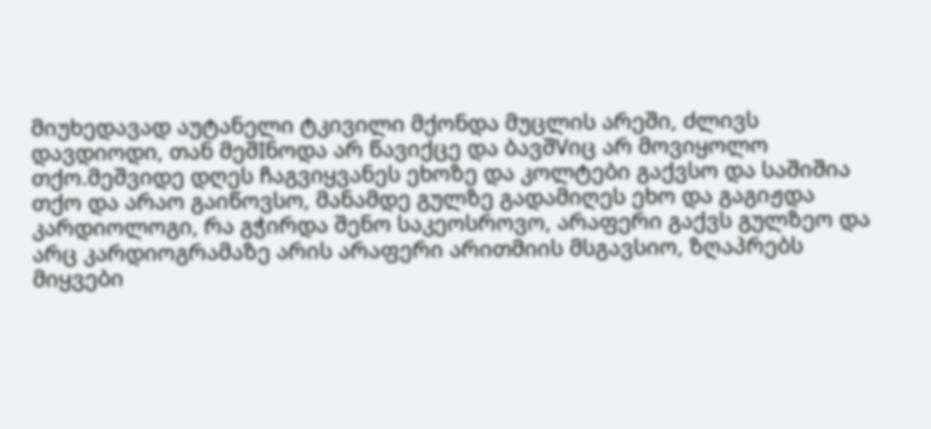მიუხედავად აუტანელი ტკივილი მქონდა მუცლის არეში, ძლივს დავდიოდი, თან მეშIნოდა არ წავიქცე და ბავშVიც არ მოვიყოლო თქო.მეშვიდე დღეს ჩაგვიყვანეს ეხოზე და კოლტები გაქვსო და საშიშია თქო და არაო გაიწოვსო, მანამდე გულზე გადამიღეს ეხო და გაგიჟდა კარდიოლოგი, რა გჭირდა შენო საკეოსროვო, არაფერი გაქვს გულზეო და არც კარდიოგრამაზე არის არაფერი არითმიის მსგავსიო, ზღაპრებს მიყვები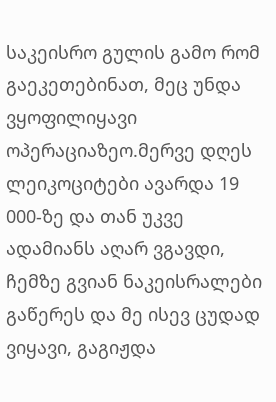საკეისრო გულის გამო რომ გაეკეთებინათ, მეც უნდა ვყოფილიყავი ოპერაციაზეო.მერვე დღეს ლეიკოციტები ავარდა 19 000-ზე და თან უკვე ადამიანს აღარ ვგავდი, ჩემზე გვიან ნაკეისრალები გაწერეს და მე ისევ ცუდად ვიყავი, გაგიჟდა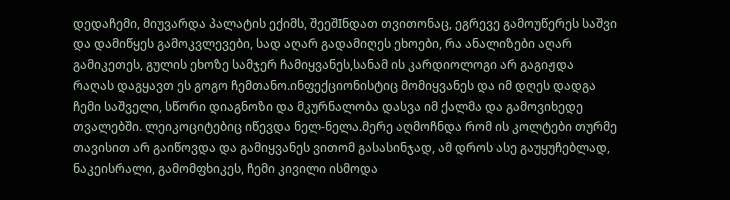დედაჩემი, მიუვარდა პალატის ექიმს, შეეშIნდათ თვითონაც, ეგრევე გამოუწერეს საშვი და დამიწყეს გამოკვლევები, სად აღარ გადამიღეს ეხოები, რა ანალიზები აღარ გამიკეთეს, გულის ეხოზე სამჯერ ჩამიყვანეს,სანამ ის კარდიოლოგი არ გაგიჟდა რაღას დაგყავთ ეს გოგო ჩემთანო.ინფექციონისტიც მომიყვანეს და იმ დღეს დადგა ჩემი საშველი, სწორი დიაგნოზი და მკურნალობა დასვა იმ ქალმა და გამოვიხედე თვალებში. ლეიკოციტებიც იწევდა ნელ-ნელა.მერე აღმოჩნდა რომ ის კოლტები თურმე თავისით არ გაიწოვდა და გამიყვანეს ვითომ გასასინჯად, ამ დროს ასე გაუყუჩებლად, ნაკეისრალი, გამომფხიკეს, ჩემი კივილი ისმოდა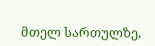მთელ სართულზე,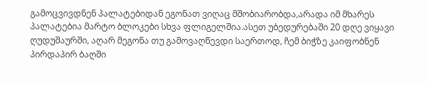გამოცვივდნენ პალატებიდან ეგონათ ვიღაც მშობიარობდა,არადა იმ მხარეს პალატებია მარტო ბლოკები სხვა ფლიგელშია.ასეთ უბედურებაში 20 დღე ვიყავი ღუდუშაურში, აღარ მეგონა თუ გამოვაღწევდი საერთოდ, ჩემ ბიჭზე კაიფობნენ პირდაპირ ბაღში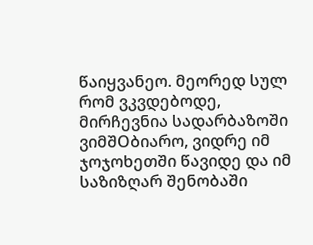წაიყვანეო. მეორედ სულ რომ ვკვდებოდე, მირჩევნია სადარბაზოში ვიმშOბიარო, ვიდრე იმ ჯოჯოხეთში წავიდე და იმ საზიზღარ შენობაში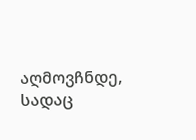აღმოვჩნდე, სადაც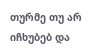თურმე თუ არ იჩხუბებ და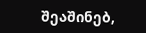შეაშინებ,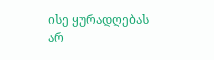ისე ყურადღებას არ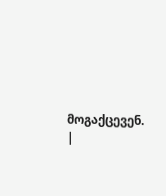მოგაქცევენ.
|